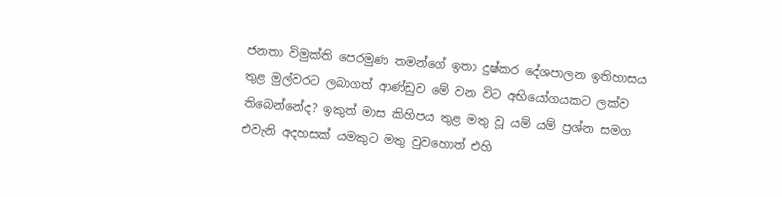ජනතා විමුක්ති පෙරමුණ තමන්ගේ ඉතා දුෂ්කර දේශපාලන ඉතිහාසය තුළ මුල්වරට ලබාගත් ආණ්ඩුව මේ වන විට අභියෝගයකට ලක්ව තිබෙන්නේද? ඉකුත් මාස කිහිපය තුළ මතු වූ යම් යම් ප්‍රශ්න සමග එවැනි අදහසක් යමකුට මතු වුවහොත් එහි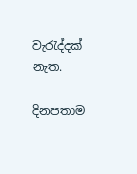වැරැද්දක් නැත.

දිනපතාම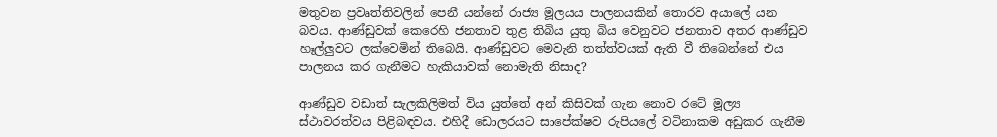මතුවන ප්‍රවෘත්තිවලින් පෙනී යන්නේ රාජ්‍ය මූලයය පාලනයකින් තොරව අයාලේ යන බවය. ආණ්ඩුවක් කෙරෙහි ජනතාව තුළ තිබිය යුතු බිය වෙනුවට ජනතාව අතර ආණ්ඩුව හෑල්ලුවට ලක්වෙමින් තිබෙයි. ආණ්ඩුවට මෙවැනි තත්ත්වයක් ඇති වී තිබෙන්නේ එය පාලනය කර ගැනීමට හැකියාවක් නොමැති නිසාද?

ආණ්ඩුව වඩාත් සැලකිලිමත් විය යුත්තේ අන් කිසිවක් ගැන නොව රටේ මූල්‍ය ස්ථාවරත්වය පිළිබඳවය. එහිදී ඩොලරයට සාපේක්ෂව රුපියලේ වටිනාකම අඩුකර ගැනීම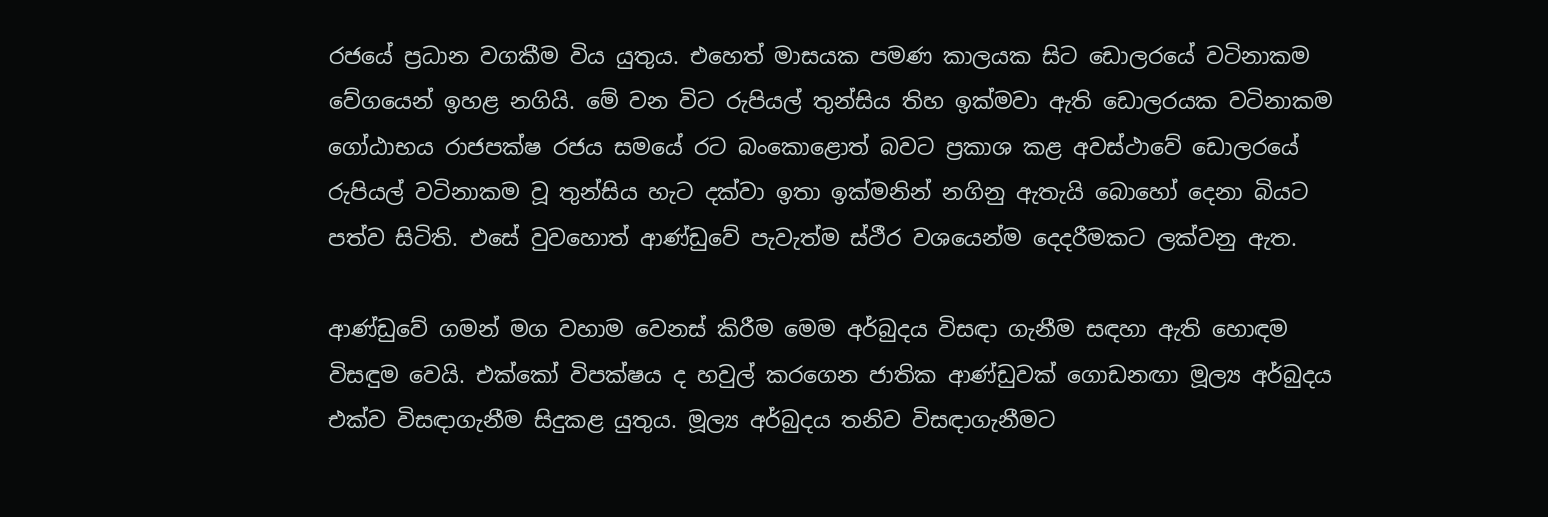රජයේ ප්‍රධාන වගකීම විය යුතුය. එහෙත් මාසයක පමණ කාලයක සිට ඩොලරයේ වටිනාකම වේගයෙන් ඉහළ නගියි. මේ වන විට රුපියල් තුන්සිය තිහ ඉක්මවා ඇති ඩොලරයක වටිනාකම ගෝඨාභය රාජපක්ෂ රජය සමයේ රට බංකොළොත් බවට ප්‍රකාශ කළ අවස්ථාවේ ඩොලරයේ රුපියල් වටිනාකම වූ තුන්සිය හැට දක්වා ඉතා ඉක්මනින් නගිනු ඇතැයි බොහෝ දෙනා බියට පත්ව සිටිති. එසේ වුවහොත් ආණ්ඩුවේ පැවැත්ම ස්ථීර වශයෙන්ම දෙදරීමකට ලක්වනු ඇත.

ආණ්ඩුවේ ගමන් මග වහාම වෙනස් කිරීම මෙම අර්බුදය විසඳා ගැනීම සඳහා ඇති හොඳම විසඳුම වෙයි. එක්කෝ විපක්ෂය ද හවුල් කරගෙන ජාතික ආණ්ඩුවක් ගොඩනඟා මූල්‍ය අර්බුදය එක්ව විසඳාගැනීම සිදුකළ යුතුය. මූල්‍ය අර්බුදය තනිව විසඳාගැනීමට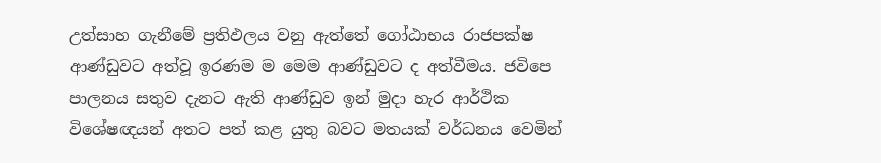උත්සාහ ගැනීමේ ප්‍රතිඵලය වනු ඇත්තේ ගෝඨාභය රාජපක්ෂ ආණ්ඩුවට අත්වූ ඉරණම ම මෙම ආණ්ඩුවට ද අත්වීමය. ජවිපෙ පාලනය සතුව දැනට ඇති ආණ්ඩුව ඉන් මුදා හැර ආර්ථික විශේෂඥයන් අතට පත් කළ යුතු බවට මතයක් වර්ධනය වෙමින්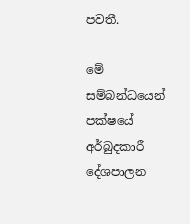පවතී.

මේ සම්බන්ධයෙන් පක්ෂයේ අර්බුදකාරී දේශපාලන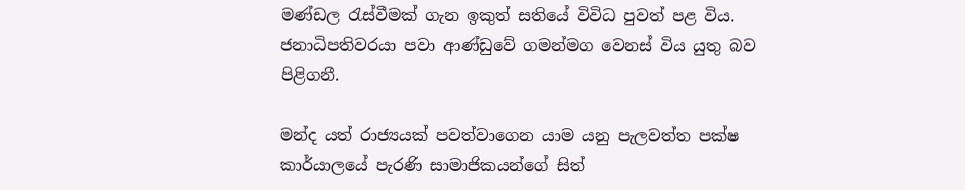මණ්ඩල රැස්වීමක් ගැන ඉකුත් සතියේ විවිධ පුවත් පළ විය. ජනාධිපතිවරයා පවා ආණ්ඩුවේ ගමන්මග වෙනස් විය යුතු බව පිළිගනී.

මන්ද යත් රාජ්‍යයක් පවත්වාගෙන යාම යනු පැලවත්ත පක්ෂ කාර්යාලයේ පැරණි සාමාජිකයන්ගේ සිත්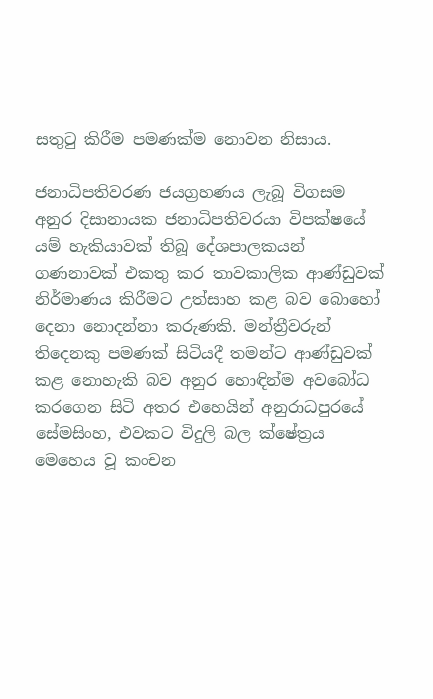සතුටු කිරීම පමණක්ම නොවන නිසාය.

ජනාධිපතිවරණ ජයග්‍රහණය ලැබූ විගසම අනුර දිසානායක ජනාධිපතිවරයා විපක්ෂයේ යම් හැකියාවක් තිබූ දේශපාලකයන් ගණනාවක් එකතු කර තාවකාලික ආණ්ඩුවක් නිර්මාණය කිරීමට උත්සාහ කළ බව බොහෝ දෙනා නොදන්නා කරුණකි. මන්ත්‍රීවරුන් තිදෙනකු පමණක් සිටියදී තමන්ට ආණ්ඩුවක් කළ නොහැකි බව අනුර හොඳින්ම අවබෝධ කරගෙන සිටි අතර එහෙයින් අනුරාධපුරයේ සේමසිංහ, එවකට විදුලි බල ක්ෂේත්‍රය මෙහෙය වූ කංචන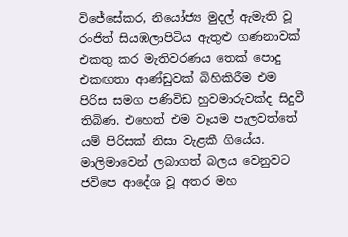විජේසේකර, නියෝජ්‍ය මුදල් ඇමැති වූ රංජිත් සියඹලාපිටිය ඇතුළු ගණනාවක් එකතු කර මැතිවරණය තෙක් පොදු එකඟතා ආණ්ඩුවක් බිහිකිරීම එම පිරිස සමග පණිවිඩ හුවමාරුවක්ද සිදුවී තිබිණ. එහෙත් එම වෑයම පැලවත්තේ යම් පිරිසක් නිසා වැළකී ගියේය. මාලිමාවෙන් ලබාගත් බලය වෙනුවට ජවිපෙ ආදේශ වූ අතර මහ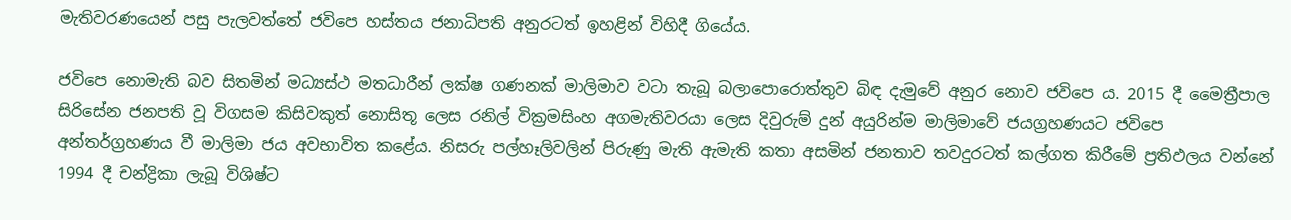මැතිවරණයෙන් පසු පැලවත්තේ ජවිපෙ හස්තය ජනාධිපති අනුරටත් ඉහළින් විහිදී ගියේය.

ජවිපෙ නොමැති බව සිතමින් මධ්‍යස්ථ මතධාරීන් ලක්ෂ ගණනක් මාලිමාව වටා තැබූ බලාපොරොත්තුව බිඳ දැමුවේ අනුර නොව ජවිපෙ ය. 2015 දී මෛත්‍රීපාල සිරිසේන ජනපති වූ විගසම කිසිවකුත් නොසිතූ ලෙස රනිල් වික්‍රමසිංහ අගමැතිවරයා ලෙස දිවුරුම් දුන් අයුරින්ම මාලිමාවේ ජයග්‍රහණයට ජවිපෙ අන්තර්ග්‍රහණය වී මාලිමා ජය අවභාවිත කළේය. නිසරු පල්හෑලිවලින් පිරුණු මැති ඇමැති කතා අසමින් ජනතාව තවදුරටත් කල්ගත කිරීමේ ප්‍රතිඵලය වන්නේ 1994 දී චන්ද්‍රිකා ලැබූ විශිෂ්ට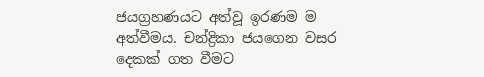ජයග්‍රහණයට අත්වූ ඉරණම ම අත්වීමය. චන්ද්‍රිකා ජයගෙන වසර දෙකක් ගත වීමට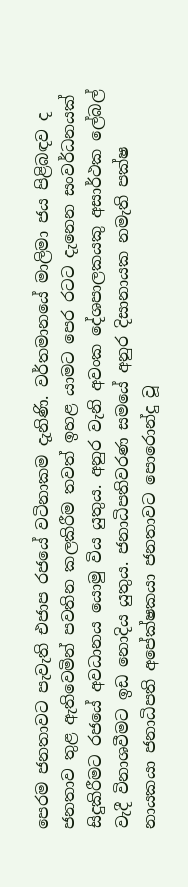පෙරම ජනතාවට පැවැති එජාප රජයේ වටිනාකම දැනිණි. වර්තමානයේ මාලිමා ජය පිළිබඳව ද ජනතාව තුළ ඇතිවෙමින් පවතින කලකිරීම තවත් ඉහළ යාමට පෙර රටට දැනෙන සංවර්ධනයක් සිදුකිරීමට රජයේ අවධානය යොමු විය යුතුය. අනුර වැනි අවංක දේශපාලකයකු අසාර්ථක ලේබල් වැදී විනාශවීමට ඉඩ නොදිය යුතුය. ජනාධිපතිවරණ සමයේ අනුර දිසානායක නමැති පක්ෂ නායකයා ජනාධිපති අපේක්ෂකයා ජනතාවට පොරොන්දු වූ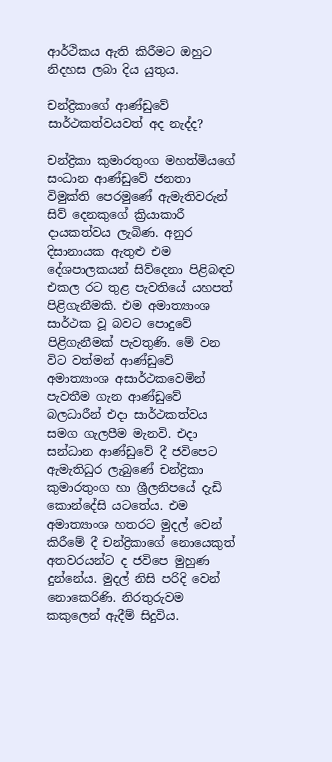ආර්ථිකය ඇති කිරීමට ඔහුට නිදහස ලබා දිය යුතුය.

චන්ද්‍රිකාගේ ආණ්ඩුවේ සාර්ථකත්වයවත් අද නැද්ද?

චන්ද්‍රිකා කුමාරතුංග මහත්මියගේ සංධාන ආණ්ඩුවේ ජනතා විමුක්ති පෙරමුණේ ඇමැතිවරුන් සිව් දෙනකුගේ ක්‍රියාකාරී දායකත්වය ලැබිණ. අනුර දිසානායක ඇතුළු එම දේශපාලකයන් සිව්දෙනා පිළිබඳව එකල රට තුළ පැවතියේ යහපත් පිළිගැනීමකි. එම අමාත්‍යාංශ සාර්ථක වූ බවට පොදුවේ පිළිගැනීමක් පැවතුණි. මේ වන විට වත්මන් ආණ්ඩුවේ අමාත්‍යාංශ අසාර්ථකවෙමින් පැවතීම ගැන ආණ්ඩුවේ බලධාරීන් එදා සාර්ථකත්වය සමග ගැලපීම මැනවි. එදා සන්ධාන ආණ්ඩුවේ දී ජවිපෙට ඇමැතිධුර ලැබුණේ චන්ද්‍රිකා කුමාරතුංග හා ශ්‍රීලනිපයේ දැඩි කොන්දේසි යටතේය. එම අමාත්‍යාංශ හතරට මුදල් වෙන් කිරීමේ දී චන්ද්‍රිකාගේ නොයෙකුත් අතවරයන්ට ද ජවිපෙ මුහුණ දුන්නේය. මුදල් නිසි පරිදි වෙන් නොකෙරිණි. නිරතුරුවම කකුලෙන් ඇදීම් සිදුවිය.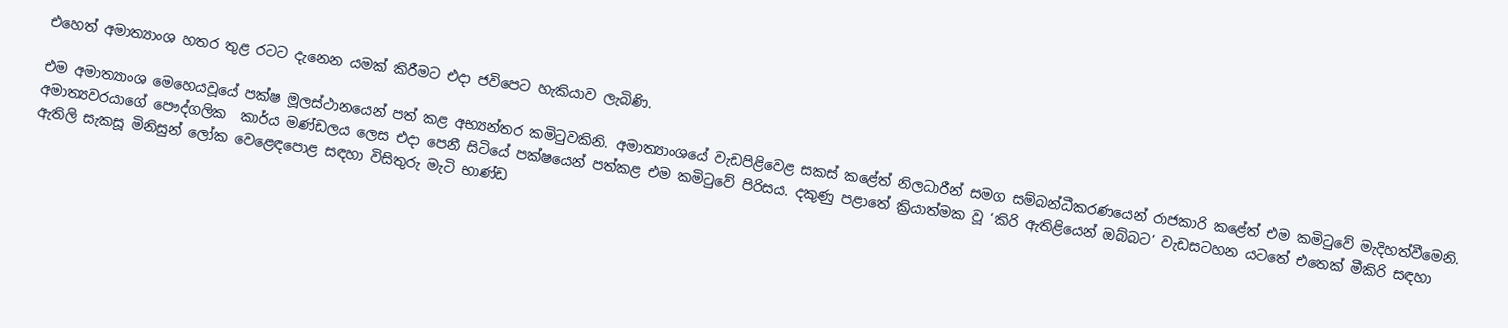එහෙත් අමාත්‍යාංශ හතර තුළ රටට දැනෙන යමක් කිරීමට එදා ජවිපෙට හැකියාව ලැබිණි.

එම අමාත්‍යාංශ මෙහෙයවූයේ පක්ෂ මූලස්ථානයෙන් පත් කළ අභ්‍යන්තර කමිටුවකිනි. අමාත්‍යාංශයේ වැඩපිළිවෙළ සකස් කළේත් නිලධාරීන් සමග සම්බන්ධීකරණයෙන් රාජකාරි කළේත් එම කමිටුවේ මැදිහත්වීමෙනි. අමාත්‍යවරයාගේ පෞද්ගලික  කාර්ය මණ්ඩලය ලෙස එදා පෙනී සිටියේ පක්ෂයෙන් පත්කළ එම කමිටුවේ පිරිසය. දකුණු පළාතේ ක්‍රියාත්මක වූ ‘කිරි ඇතිළියෙන් ඔබ්බට’ වැඩසටහන යටතේ එතෙක් මීකිරි සඳහා ඇතිලි සැකසූ මිනිසුන් ලෝක වෙළෙඳපොළ සඳහා විසිතුරු මැටි භාණ්ඩ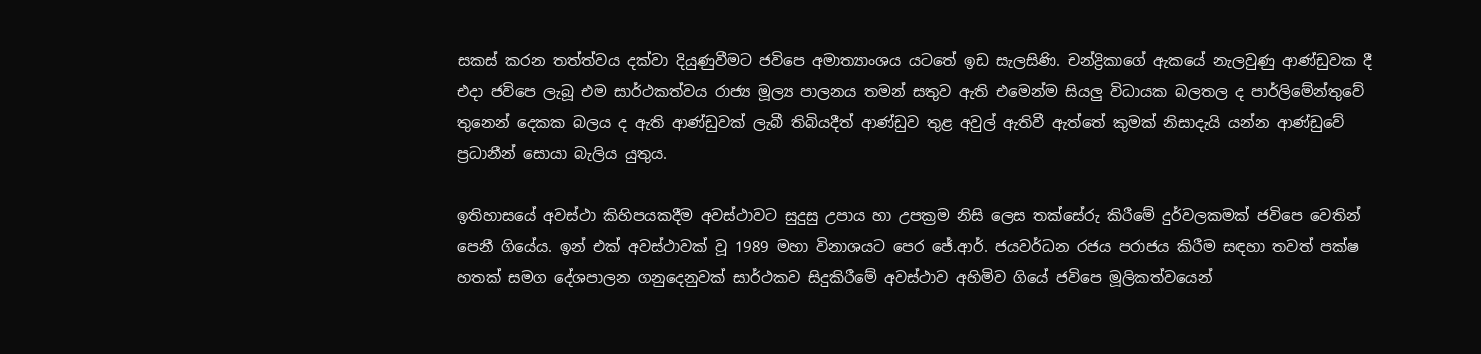සකස් කරන තත්ත්වය දක්වා දියුණුවීමට ජවිපෙ අමාත්‍යාංශය යටතේ ඉඩ සැලසිණි. චන්ද්‍රිකාගේ ඇකයේ නැලවුණු ආණ්ඩුවක දී එදා ජවිපෙ ලැබූ එම සාර්ථකත්වය රාජ්‍ය මූල්‍ය පාලනය තමන් සතුව ඇති එමෙන්ම සියලු විධායක බලතල ද පාර්ලිමේන්තුවේ තුනෙන් දෙකක බලය ද ඇති ආණ්ඩුවක් ලැබී තිබියදීත් ආණ්ඩුව තුළ අවුල් ඇතිවී ඇත්තේ කුමක් නිසාදැයි යන්න ආණ්ඩුවේ ප්‍රධානීන් සොයා බැලිය යුතුය.

ඉතිහාසයේ අවස්ථා කිහිපයකදීම අවස්ථාවට සුදුසු උපාය හා උපක්‍රම නිසි ලෙස තක්සේරු කිරීමේ දුර්වලකමක් ජවිපෙ වෙතින් පෙනී ගියේය. ඉන් එක් අවස්ථාවක් වූ 1989 මහා විනාශයට පෙර ජේ.ආර්. ජයවර්ධන රජය පරාජය කිරීම සඳහා තවත් පක්ෂ හතක් සමග දේශපාලන ගනුදෙනුවක් සාර්ථකව සිදුකිරීමේ අවස්ථාව අහිමිව ගියේ ජවිපෙ මූලිකත්වයෙන්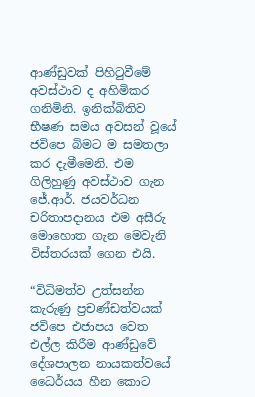ආණ්ඩුවක් පිහිටුවීමේ අවස්ථාව ද අහිමිකර ගනිමිනි. ඉනික්බිතිව භීෂණ සමය අවසන් වූයේ ජවිපෙ බිමට ම සමතලා කර දැමීමෙනි. එම ගිලිහුණු අවස්ථාව ගැන ජේ.ආර්. ජයවර්ධන චරිතාපදානය එම අසීරු මොහොත ගැන මෙවැනි විස්තරයක් ගෙන එයි.

“විධිමත්ව උත්සන්න කැරුණු ප්‍රචණ්ඩත්වයක් ජවිපෙ එජාපය වෙත එල්ල කිරීම ආණ්ඩුවේ දේශපාලන නායකත්වයේ ධෛර්යය හීන කොට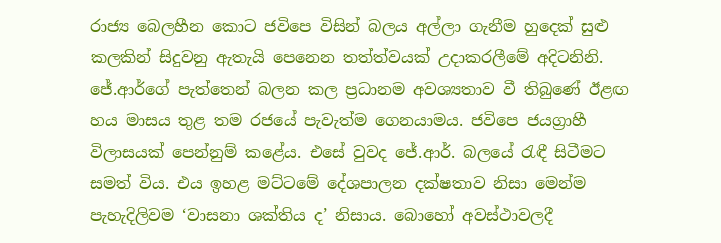රාජ්‍ය බෙලහීන කොට ජවිපෙ විසින් බලය අල්ලා ගැනීම හුදෙක් සුළු කලකින් සිදුවනු ඇතැයි පෙනෙන තත්ත්වයක් උදාකරලීමේ අදිටනිනි. ජේ.ආර්ගේ පැත්තෙන් බලන කල ප්‍රධානම අවශ්‍යතාව වී තිබුණේ ඊළඟ හය මාසය තුළ තම රජයේ පැවැත්ම ගෙනයාමය. ජවිපෙ ජයග්‍රාහී විලාසයක් පෙන්නුම් කළේය. එසේ වුවද ජේ.ආර්. බලයේ රැඳී සිටීමට සමත් විය. එය ඉහළ මට්ටමේ දේශපාලන දක්ෂතාව නිසා මෙන්ම පැහැදිලිවම ‘වාසනා ශක්තිය ද’ නිසාය. බොහෝ අවස්ථාවලදී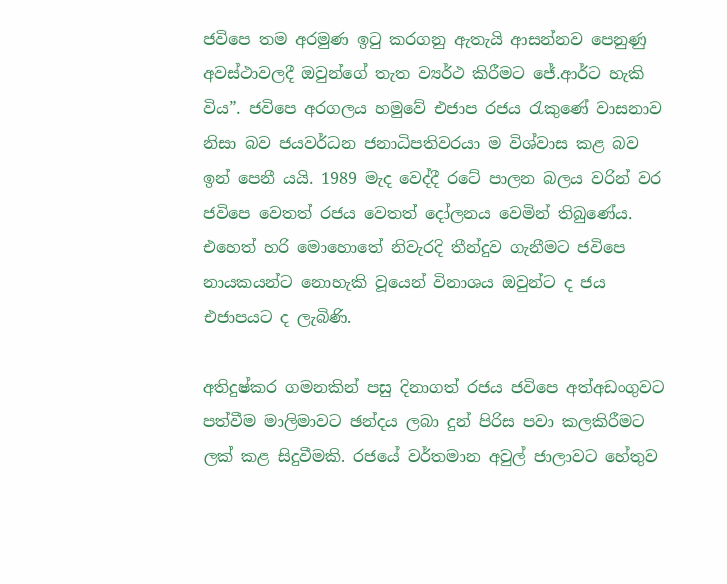ජවිපෙ තම අරමුණ ඉටු කරගනු ඇතැයි ආසන්නව පෙනුණු අවස්ථාවලදී ඔවුන්ගේ තැත ව්‍යර්ථ කිරීමට ජේ.ආර්ට හැකි විය”. ජවිපෙ අරගලය හමුවේ එජාප රජය රැකුණේ වාසනාව නිසා බව ජයවර්ධන ජනාධිපතිවරයා ම විශ්වාස කළ බව ඉන් පෙනී යයි. 1989 මැද වෙද්දී රටේ පාලන බලය වරින් වර ජවිපෙ වෙතත් රජය වෙතත් දෝලනය වෙමින් තිබුණේය. එහෙත් හරි මොහොතේ නිවැරදි තීන්දුව ගැනීමට ජවිපෙ නායකයන්ට නොහැකි වූයෙන් විනාශය ඔවුන්ට ද ජය එජාපයට ද ලැබිණි.

අතිදුෂ්කර ගමනකින් පසු දිනාගත් රජය ජවිපෙ අත්අඩංගුවට පත්වීම මාලිමාවට ඡන්දය ලබා දුන් පිරිස පවා කලකිරීමට ලක් කළ සිදුවීමකි. රජයේ වර්තමාන අවුල් ජාලාවට හේතුව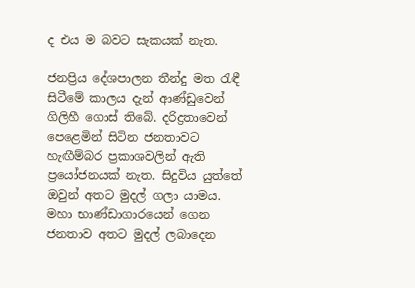ද එය ම බවට සැකයක් නැත.

ජනප්‍රිය දේශපාලන තීන්දු මත රැඳී සිටීමේ කාලය දැන් ආණ්ඩුවෙන් ගිලිහී ගොස් තිබේ. දරිද්‍රතාවෙන් පෙළෙමින් සිටින ජනතාවට හැඟීම්බර ප්‍රකාශවලින් ඇති ප්‍රයෝජනයක් නැත. සිදුවිය යුත්තේ ඔවුන් අතට මුදල් ගලා යාමය. මහා භාණ්ඩාගාරයෙන් ගෙන ජනතාව අතට මුදල් ලබාදෙන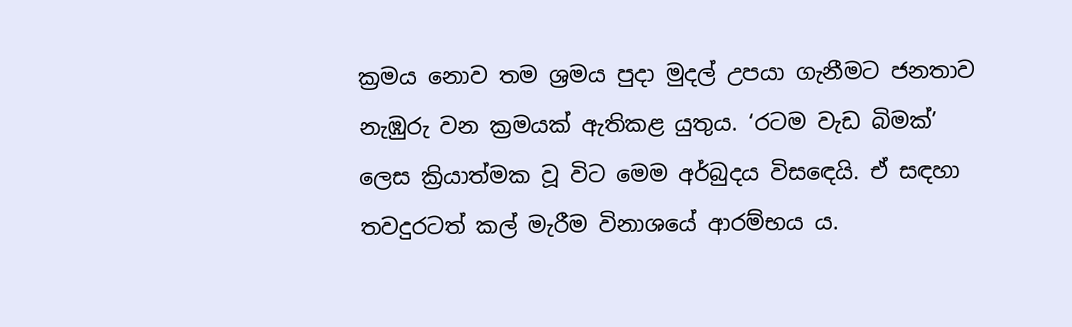ක්‍රමය නොව තම ශ්‍රමය පුදා මුදල් උපයා ගැනීමට ජනතාව නැඹුරු වන ක්‍රමයක් ඇතිකළ යුතුය. ‘රටම වැඩ බිමක්’ ලෙස ක්‍රියාත්මක වූ විට මෙම අර්බුදය විසඳෙයි. ඒ සඳහා තවදුරටත් කල් මැරීම විනාශයේ ආරම්භය ය.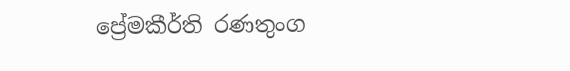ප්‍රේමකීර්ති රණතුංග